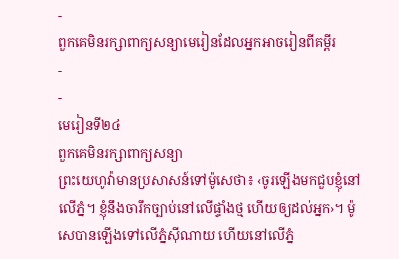-
ពួកគេមិនរក្សាពាក្យសន្យាមេរៀនដែលអ្នកអាចរៀនពីគម្ពីរ
-
-
មេរៀនទី២៤
ពួកគេមិនរក្សាពាក្យសន្យា
ព្រះយេហូវ៉ាមានប្រសាសន៍ទៅម៉ូសេថា៖ ‹ចូរឡើងមកជួបខ្ញុំនៅលើភ្នំ។ ខ្ញុំនឹងចារឹកច្បាប់នៅលើផ្ទាំងថ្ម ហើយឲ្យដល់អ្នក›។ ម៉ូសេបានឡើងទៅលើភ្នំស៊ីណាយ ហើយនៅលើភ្នំ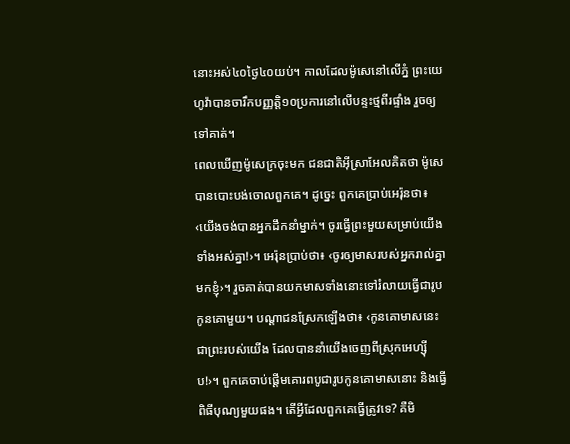នោះអស់៤០ថ្ងៃ៤០យប់។ កាលដែលម៉ូសេនៅលើភ្នំ ព្រះយេហូវ៉ាបានចារឹកបញ្ញត្តិ១០ប្រការនៅលើបន្ទះថ្មពីរផ្ទាំង រួចឲ្យទៅគាត់។
ពេលឃើញម៉ូសេក្រចុះមក ជនជាតិអ៊ីស្រាអែលគិតថា ម៉ូសេបានបោះបង់ចោលពួកគេ។ ដូច្នេះ ពួកគេប្រាប់អេរ៉ុនថា៖ ‹យើងចង់បានអ្នកដឹកនាំម្នាក់។ ចូរធ្វើព្រះមួយសម្រាប់យើងទាំងអស់គ្នា!›។ អេរ៉ុនប្រាប់ថា៖ ‹ចូរឲ្យមាសរបស់អ្នករាល់គ្នាមកខ្ញុំ›។ រួចគាត់បានយកមាសទាំងនោះទៅរំលាយធ្វើជារូបកូនគោមួយ។ បណ្ដាជនស្រែកឡើងថា៖ ‹កូនគោមាសនេះ ជាព្រះរបស់យើង ដែលបាននាំយើងចេញពីស្រុកអេហ្ស៊ីប!›។ ពួកគេចាប់ផ្ដើមគោរពបូជារូបកូនគោមាសនោះ និងធ្វើពិធីបុណ្យមួយផង។ តើអ្វីដែលពួកគេធ្វើត្រូវទេ? គឺមិ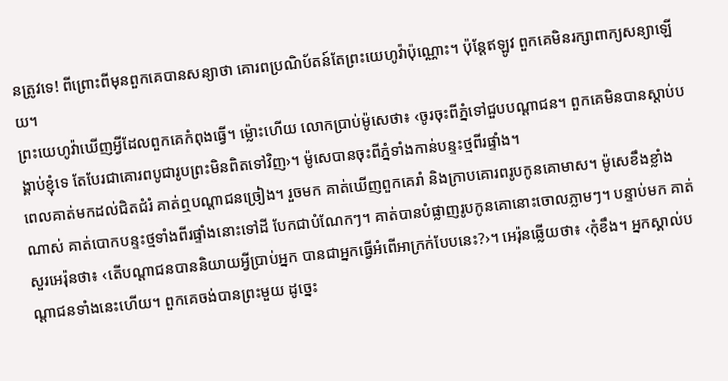នត្រូវទេ! ពីព្រោះពីមុនពួកគេបានសន្យាថា គោរពប្រណិប័តន៍តែព្រះយេហូវ៉ាប៉ុណ្ណោះ។ ប៉ុន្តែឥឡូវ ពួកគេមិនរក្សាពាក្យសន្យាឡើយ។
ព្រះយេហូវ៉ាឃើញអ្វីដែលពួកគេកំពុងធ្វើ។ ម្ល៉ោះហើយ លោកប្រាប់ម៉ូសេថា៖ ‹ចូរចុះពីភ្នំទៅជួបបណ្ដាជន។ ពួកគេមិនបានស្ដាប់បង្គាប់ខ្ញុំទេ តែបែរជាគោរពបូជារូបព្រះមិនពិតទៅវិញ›។ ម៉ូសេបានចុះពីភ្នំទាំងកាន់បន្ទះថ្មពីរផ្ទាំង។
ពេលគាត់មកដល់ជិតជំរំ គាត់ឮបណ្ដាជនច្រៀង។ រួចមក គាត់ឃើញពួកគេរាំ និងក្រាបគោរពរូបកូនគោមាស។ ម៉ូសេខឹងខ្លាំងណាស់ គាត់បោកបន្ទះថ្មទាំងពីរផ្ទាំងនោះទៅដី បែកជាបំណែកៗ។ គាត់បានបំផ្លាញរូបកូនគោនោះចោលភ្លាមៗ។ បន្ទាប់មក គាត់សួរអេរ៉ុនថា៖ ‹តើបណ្ដាជនបាននិយាយអ្វីប្រាប់អ្នក បានជាអ្នកធ្វើអំពើអាក្រក់បែបនេះ?›។ អេរ៉ុនឆ្លើយថា៖ ‹កុំខឹង។ អ្នកស្គាល់បណ្ដាជនទាំងនេះហើយ។ ពួកគេចង់បានព្រះមួយ ដូច្នេះ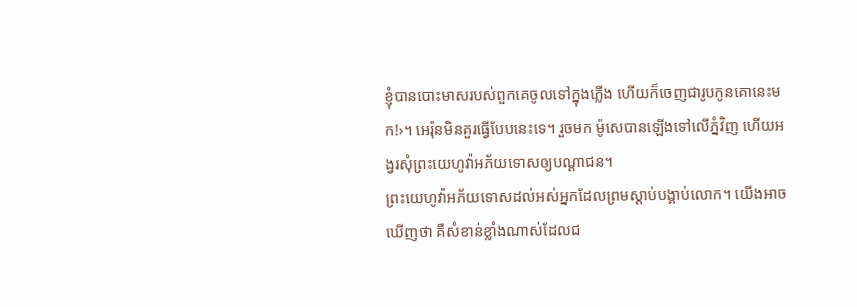ខ្ញុំបានបោះមាសរបស់ពួកគេចូលទៅក្នុងភ្លើង ហើយក៏ចេញជារូបកូនគោនេះមក!›។ អេរ៉ុនមិនគួរធ្វើបែបនេះទេ។ រួចមក ម៉ូសេបានឡើងទៅលើភ្នំវិញ ហើយអង្វរសុំព្រះយេហូវ៉ាអភ័យទោសឲ្យបណ្ដាជន។
ព្រះយេហូវ៉ាអភ័យទោសដល់អស់អ្នកដែលព្រមស្ដាប់បង្គាប់លោក។ យើងអាចឃើញថា គឺសំខាន់ខ្លាំងណាស់ដែលជ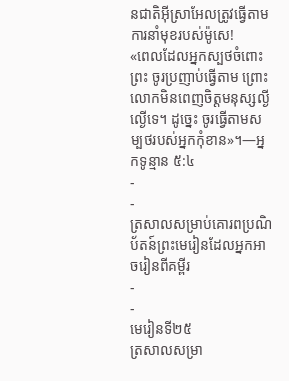នជាតិអ៊ីស្រាអែលត្រូវធ្វើតាមការនាំមុខរបស់ម៉ូសេ!
«ពេលដែលអ្នកស្បថចំពោះព្រះ ចូរប្រញាប់ធ្វើតាម ព្រោះលោកមិនពេញចិត្តមនុស្សល្ងីល្ងើទេ។ ដូច្នេះ ចូរធ្វើតាមសម្បថរបស់អ្នកកុំខាន»។—អ្នកទូន្មាន ៥:៤
-
-
ត្រសាលសម្រាប់គោរពប្រណិប័តន៍ព្រះមេរៀនដែលអ្នកអាចរៀនពីគម្ពីរ
-
-
មេរៀនទី២៥
ត្រសាលសម្រា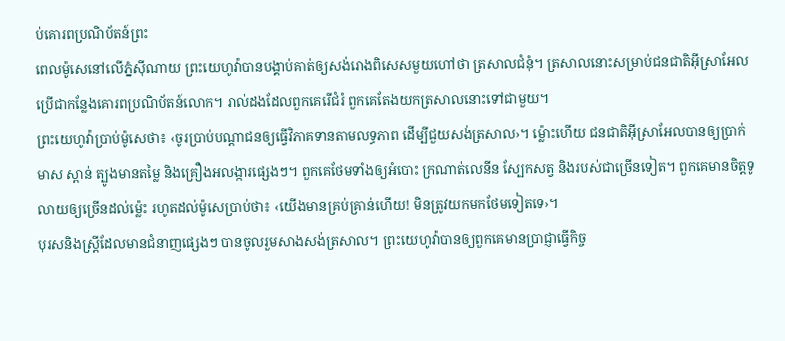ប់គោរពប្រណិប័តន៍ព្រះ
ពេលម៉ូសេនៅលើភ្នំស៊ីណាយ ព្រះយេហូវ៉ាបានបង្គាប់គាត់ឲ្យសង់រោងពិសេសមួយហៅថា ត្រសាលជំនុំ។ ត្រសាលនោះសម្រាប់ជនជាតិអ៊ីស្រាអែលប្រើជាកន្លែងគោរពប្រណិប័តន៍លោក។ រាល់ដងដែលពួកគេរើជំរំ ពួកគេតែងយកត្រសាលនោះទៅជាមួយ។
ព្រះយេហូវ៉ាប្រាប់ម៉ូសេថា៖ ‹ចូរប្រាប់បណ្ដាជនឲ្យធ្វើវិភាគទានតាមលទ្ធភាព ដើម្បីជួយសង់ត្រសាល›។ ម្ល៉ោះហើយ ជនជាតិអ៊ីស្រាអែលបានឲ្យប្រាក់ មាស ស្ពាន់ ត្បូងមានតម្លៃ និងគ្រឿងអលង្ការផ្សេងៗ។ ពួកគេថែមទាំងឲ្យអំបោះ ក្រណាត់លេនីន ស្បែកសត្វ និងរបស់ជាច្រើនទៀត។ ពួកគេមានចិត្តទូលាយឲ្យច្រើនដល់ម្ល៉េះ រហូតដល់ម៉ូសេប្រាប់ថា៖ ‹យើងមានគ្រប់គ្រាន់ហើយ! មិនត្រូវយកមកថែមទៀតទេ›។
បុរសនិងស្ត្រីដែលមានជំនាញផ្សេងៗ បានចូលរួមសាងសង់ត្រសាល។ ព្រះយេហូវ៉ាបានឲ្យពួកគេមានប្រាជ្ញាធ្វើកិច្ច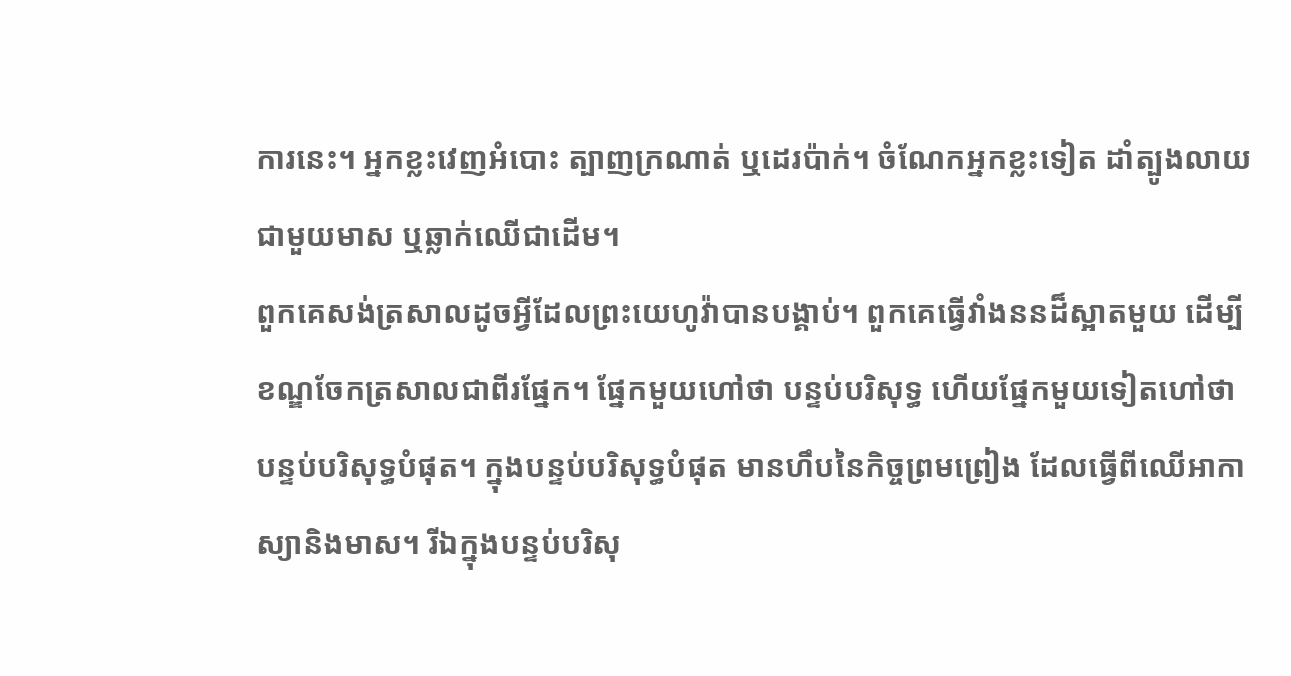ការនេះ។ អ្នកខ្លះវេញអំបោះ ត្បាញក្រណាត់ ឬដេរប៉ាក់។ ចំណែកអ្នកខ្លះទៀត ដាំត្បូងលាយជាមួយមាស ឬឆ្លាក់ឈើជាដើម។
ពួកគេសង់ត្រសាលដូចអ្វីដែលព្រះយេហូវ៉ាបានបង្គាប់។ ពួកគេធ្វើវាំងននដ៏ស្អាតមួយ ដើម្បីខណ្ឌចែកត្រសាលជាពីរផ្នែក។ ផ្នែកមួយហៅថា បន្ទប់បរិសុទ្ធ ហើយផ្នែកមួយទៀតហៅថា បន្ទប់បរិសុទ្ធបំផុត។ ក្នុងបន្ទប់បរិសុទ្ធបំផុត មានហឹបនៃកិច្ចព្រមព្រៀង ដែលធ្វើពីឈើអាកាស្យានិងមាស។ រីឯក្នុងបន្ទប់បរិសុ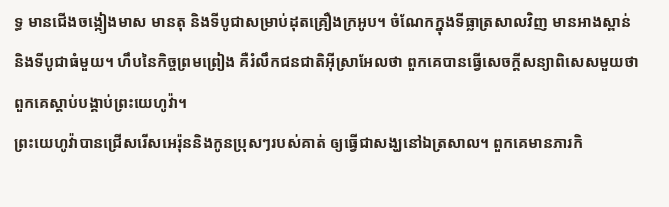ទ្ធ មានជើងចង្កៀងមាស មានតុ និងទីបូជាសម្រាប់ដុតគ្រឿងក្រអូប។ ចំណែកក្នុងទីធ្លាត្រសាលវិញ មានអាងស្ពាន់ និងទីបូជាធំមួយ។ ហឹបនៃកិច្ចព្រមព្រៀង គឺរំលឹកជនជាតិអ៊ីស្រាអែលថា ពួកគេបានធ្វើសេចក្ដីសន្យាពិសេសមួយថា ពួកគេស្ដាប់បង្គាប់ព្រះយេហូវ៉ា។
ព្រះយេហូវ៉ាបានជ្រើសរើសអេរ៉ុននិងកូនប្រុសៗរបស់គាត់ ឲ្យធ្វើជាសង្ឃនៅឯត្រសាល។ ពួកគេមានភារកិ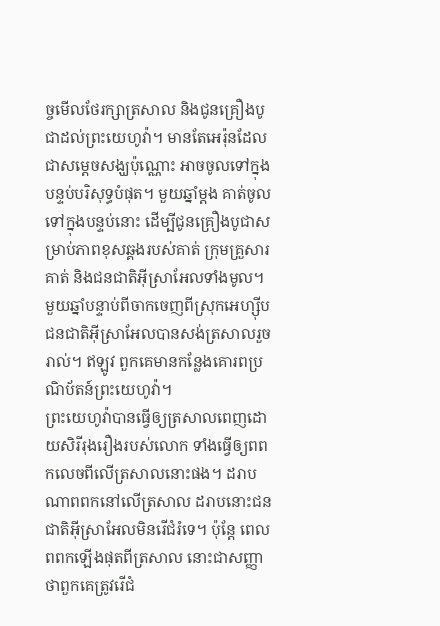ច្ចមើលថែរក្សាត្រសាល និងជូនគ្រឿងបូជាដល់ព្រះយេហូវ៉ា។ មានតែអេរ៉ុនដែលជាសម្ដេចសង្ឃប៉ុណ្ណោះ អាចចូលទៅក្នុងបន្ទប់បរិសុទ្ធបំផុត។ មួយឆ្នាំម្ដង គាត់ចូលទៅក្នុងបន្ទប់នោះ ដើម្បីជូនគ្រឿងបូជាសម្រាប់ភាពខុសឆ្គងរបស់គាត់ ក្រុមគ្រួសារគាត់ និងជនជាតិអ៊ីស្រាអែលទាំងមូល។
មួយឆ្នាំបន្ទាប់ពីចាកចេញពីស្រុកអេហ្ស៊ីប ជនជាតិអ៊ីស្រាអែលបានសង់ត្រសាលរួចរាល់។ ឥឡូវ ពួកគេមានកន្លែងគោរពប្រណិប័តន៍ព្រះយេហូវ៉ា។
ព្រះយេហូវ៉ាបានធ្វើឲ្យត្រសាលពេញដោយសិរីរុងរឿងរបស់លោក ទាំងធ្វើឲ្យពពកលេចពីលើត្រសាលនោះផង។ ដរាបណាពពកនៅលើត្រសាល ដរាបនោះជនជាតិអ៊ីស្រាអែលមិនរើជំរំទេ។ ប៉ុន្តែ ពេលពពកឡើងផុតពីត្រសាល នោះជាសញ្ញាថាពួកគេត្រូវរើជំ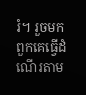រំ។ រួចមក ពួកគេធ្វើដំណើរតាម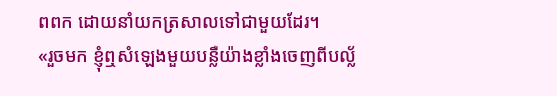ពពក ដោយនាំយកត្រសាលទៅជាមួយដែរ។
«រួចមក ខ្ញុំឮសំឡេងមួយបន្លឺយ៉ាងខ្លាំងចេញពីបល្ល័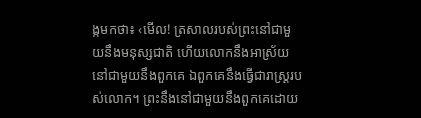ង្កមកថា៖ ‹មើល! ត្រសាលរបស់ព្រះនៅជាមួយនឹងមនុស្សជាតិ ហើយលោកនឹងអាស្រ័យនៅជាមួយនឹងពួកគេ ឯពួកគេនឹងធ្វើជារាស្ដ្ររបស់លោក។ ព្រះនឹងនៅជាមួយនឹងពួកគេដោយ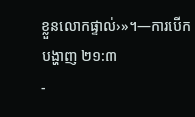ខ្លួនលោកផ្ទាល់›»។—ការបើកបង្ហាញ ២១:៣
-